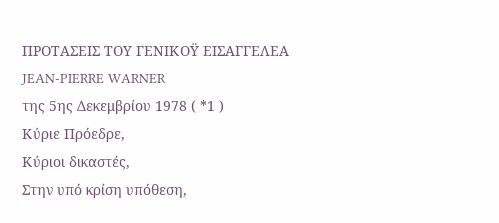ΠΡΟΤΑΣΕΙΣ ΤΟΥ ΓΕΝΙΚΟΫ ΕΙΣΑΓΓΕΛΕΑ
JEAN-PIERRE WARNER
της 5ης Δεκεμβρίου 1978 ( *1 )
Κύριε Πρόεδρε,
Κύριοι δικαστές,
Στην υπό κρίση υπόθεση,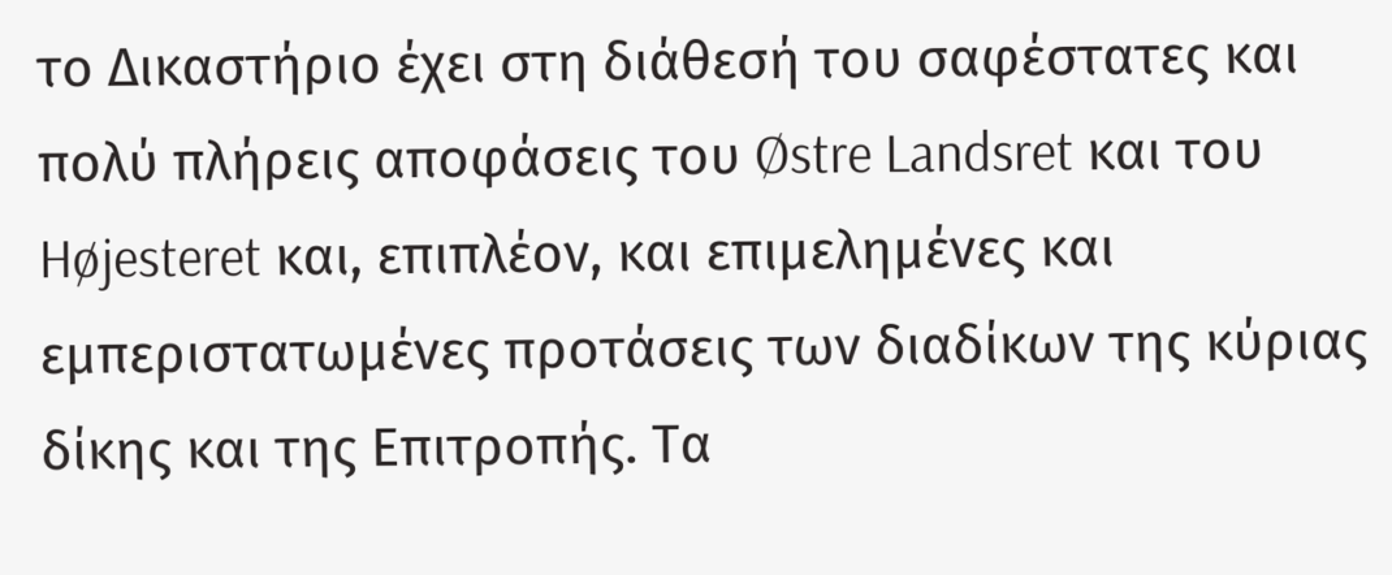το Δικαστήριο έχει στη διάθεσή του σαφέστατες και πολύ πλήρεις αποφάσεις του Østre Landsret και του Højesteret και, επιπλέον, και επιμελημένες και εμπεριστατωμένες προτάσεις των διαδίκων της κύριας δίκης και της Επιτροπής. Τα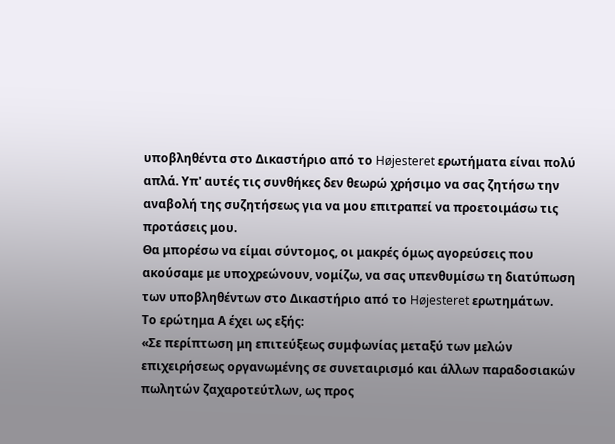υποβληθέντα στο Δικαστήριο από το Højesteret ερωτήματα είναι πολύ απλά. Υπ' αυτές τις συνθήκες δεν θεωρώ χρήσιμο να σας ζητήσω την αναβολή της συζητήσεως για να μου επιτραπεί να προετοιμάσω τις προτάσεις μου.
Θα μπορέσω να είμαι σύντομος, οι μακρές όμως αγορεύσεις που ακούσαμε με υποχρεώνουν, νομίζω, να σας υπενθυμίσω τη διατύπωση των υποβληθέντων στο Δικαστήριο από το Højesteret ερωτημάτων.
Το ερώτημα Α έχει ως εξής:
«Σε περίπτωση μη επιτεύξεως συμφωνίας μεταξύ των μελών επιχειρήσεως οργανωμένης σε συνεταιρισμό και άλλων παραδοσιακών πωλητών ζαχαροτεύτλων, ως προς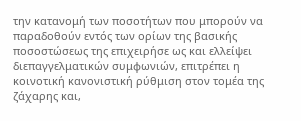την κατανομή των ποσοτήτων που μπορούν να παραδοθούν εντός των ορίων της βασικής ποσοστώσεως της επιχειρήσε ως και ελλείψει διεπαγγελματικών συμφωνιών, επιτρέπει η κοινοτική κανονιστική ρύθμιση στον τομέα της ζάχαρης και,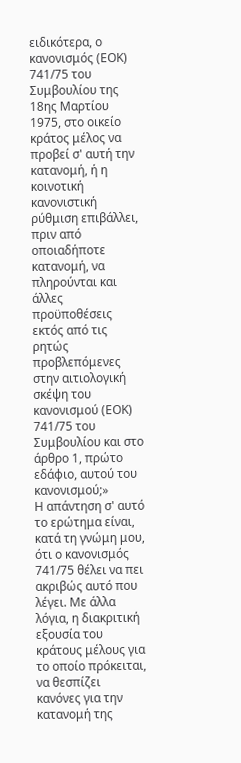ειδικότερα, ο κανονισμός (ΕΟΚ) 741/75 του Συμβουλίου της 18ης Μαρτίου 1975, στο οικείο κράτος μέλος να προβεί σ' αυτή την κατανομή, ή η κοινοτική κανονιστική ρύθμιση επιβάλλει, πριν από οποιαδήποτε κατανομή, να πληρούνται και άλλες προϋποθέσεις εκτός από τις ρητώς προβλεπόμενες στην αιτιολογική σκέψη του κανονισμού (ΕΟΚ) 741/75 του Συμβουλίου και στο άρθρο 1, πρώτο εδάφιο, αυτού του κανονισμού;»
Η απάντηση σ' αυτό το ερώτημα είναι, κατά τη γνώμη μου, ότι ο κανονισμός 741/75 θέλει να πει ακριβώς αυτό που λέγει. Με άλλα λόγια, η διακριτική εξουσία του κράτους μέλους για το οποίο πρόκειται, να θεσπίζει κανόνες για την κατανομή της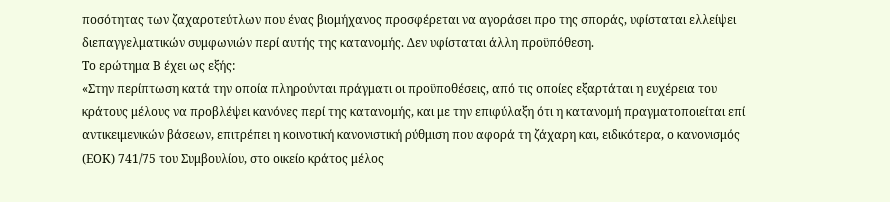ποσότητας των ζαχαροτεύτλων που ένας βιομήχανος προσφέρεται να αγοράσει προ της σποράς, υφίσταται ελλείψει διεπαγγελματικών συμφωνιών περί αυτής της κατανομής. Δεν υφίσταται άλλη προϋπόθεση.
Το ερώτημα Β έχει ως εξής:
«Στην περίπτωση κατά την οποία πληρούνται πράγματι οι προϋποθέσεις, από τις οποίες εξαρτάται η ευχέρεια του κράτους μέλους να προβλέψει κανόνες περί της κατανομής, και με την επιφύλαξη ότι η κατανομή πραγματοποιείται επί αντικειμενικών βάσεων, επιτρέπει η κοινοτική κανονιστική ρύθμιση που αφορά τη ζάχαρη και, ειδικότερα, ο κανονισμός (ΕΟΚ) 741/75 του Συμβουλίου, στο οικείο κράτος μέλος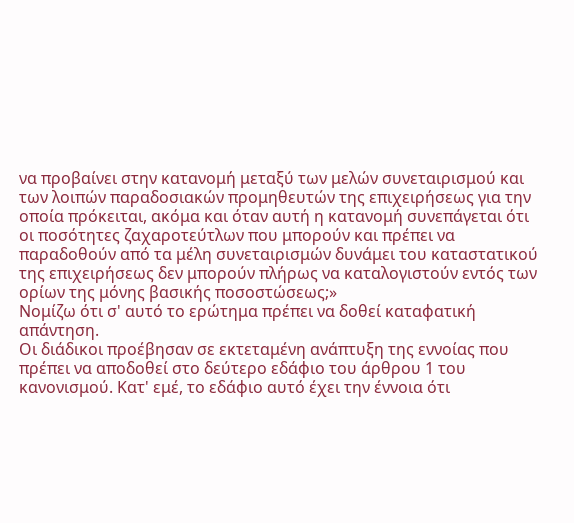να προβαίνει στην κατανομή μεταξύ των μελών συνεταιρισμού και των λοιπών παραδοσιακών προμηθευτών της επιχειρήσεως για την οποία πρόκειται, ακόμα και όταν αυτή η κατανομή συνεπάγεται ότι οι ποσότητες ζαχαροτεύτλων που μπορούν και πρέπει να παραδοθούν από τα μέλη συνεταιρισμών δυνάμει του καταστατικού της επιχειρήσεως δεν μπορούν πλήρως να καταλογιστούν εντός των ορίων της μόνης βασικής ποσοστώσεως;»
Νομίζω ότι σ' αυτό το ερώτημα πρέπει να δοθεί καταφατική απάντηση.
Οι διάδικοι προέβησαν σε εκτεταμένη ανάπτυξη της εννοίας που πρέπει να αποδοθεί στο δεύτερο εδάφιο του άρθρου 1 του κανονισμού. Κατ' εμέ, το εδάφιο αυτό έχει την έννοια ότι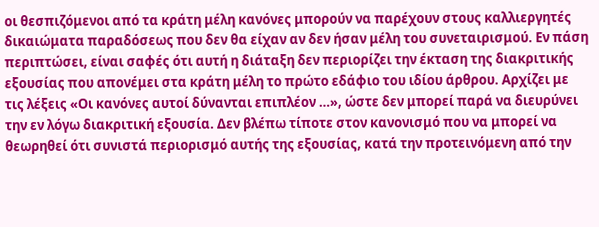οι θεσπιζόμενοι από τα κράτη μέλη κανόνες μπορούν να παρέχουν στους καλλιεργητές δικαιώματα παραδόσεως που δεν θα είχαν αν δεν ήσαν μέλη του συνεταιρισμού. Εν πάση περιπτώσει, είναι σαφές ότι αυτή η διάταξη δεν περιορίζει την έκταση της διακριτικής εξουσίας που απονέμει στα κράτη μέλη το πρώτο εδάφιο του ιδίου άρθρου. Αρχίζει με τις λέξεις «Οι κανόνες αυτοί δύνανται επιπλέον …», ώστε δεν μπορεί παρά να διευρύνει την εν λόγω διακριτική εξουσία. Δεν βλέπω τίποτε στον κανονισμό που να μπορεί να θεωρηθεί ότι συνιστά περιορισμό αυτής της εξουσίας, κατά την προτεινόμενη από την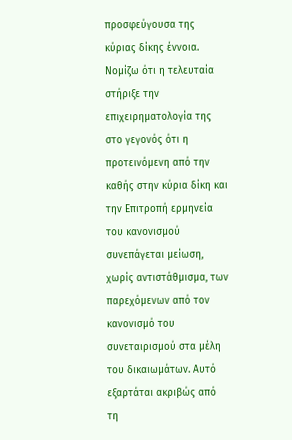προσφεύγουσα της κύριας δίκης έννοια.
Νομίζω ότι η τελευταία στήριξε την επιχειρηματολογία της στο γεγονός ότι η προτεινόμενη από την καθής στην κύρια δίκη και την Επιτροπή ερμηνεία του κανονισμού συνεπάγεται μείωση, χωρίς αντιστάθμισμα, των παρεχόμενων από τον κανονισμό του συνεταιρισμού στα μέλη του δικαιωμάτων. Αυτό εξαρτάται ακριβώς από τη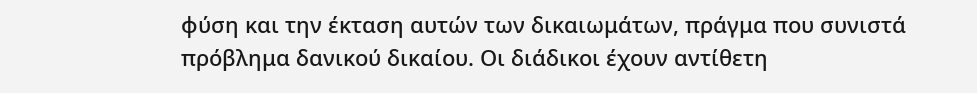φύση και την έκταση αυτών των δικαιωμάτων, πράγμα που συνιστά πρόβλημα δανικού δικαίου. Οι διάδικοι έχουν αντίθετη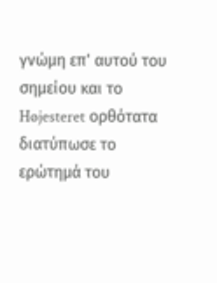γνώμη επ' αυτού του σημείου και το Højesteret ορθότατα διατύπωσε το ερώτημά του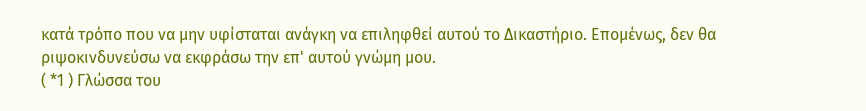κατά τρόπο που να μην υφίσταται ανάγκη να επιληφθεί αυτού το Δικαστήριο. Επομένως, δεν θα ριψοκινδυνεύσω να εκφράσω την επ' αυτού γνώμη μου.
( *1 ) Γλώσσα του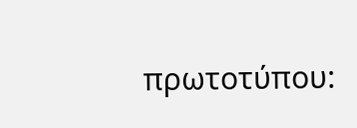πρωτοτύπου: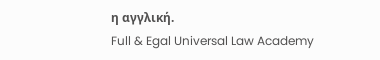η αγγλική.
Full & Egal Universal Law Academy